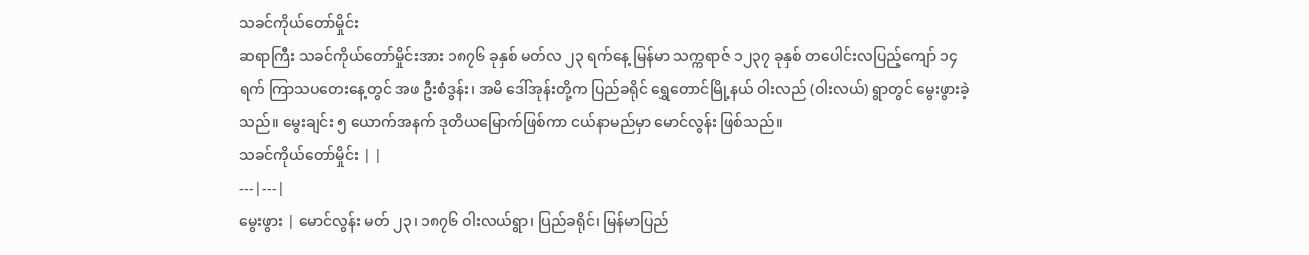သခင်ကိုယ်တော်မှိုင်း
ဆရာကြီး သခင်ကိုယ်တော်မှိုင်းအား ၁၈၇၆ ခုနှစ် မတ်လ ၂၃ ရက်နေ့ မြန်မာ သက္ကရာဇ် ၁၂၃၇ ခုနှစ် တပေါင်းလပြည့်ကျော် ၁၄ ရက် ကြာသပတေးနေ့တွင် အဖ ဦးစံဒွန်း၊ အမိ ဒေါ်အုန်းတို့က ပြည်ခရိုင် ရွှေတောင်မြို့နယ် ဝါးလည် (ဝါးလယ်) ရွာတွင် မွေးဖွားခဲ့သည်။ မွေးချင်း ၅ ယောက်အနက် ဒုတိယမြောက်ဖြစ်ကာ ငယ်နာမည်မှာ မောင်လွန်း ဖြစ်သည်။
သခင်ကိုယ်တော်မှိုင်း | |
---|---|
မွေးဖွား | မောင်လွန်း မတ် ၂၃၊ ၁၈၇၆ ဝါးလယ်ရွာ၊ ပြည်ခရိုင်၊ မြန်မာပြည်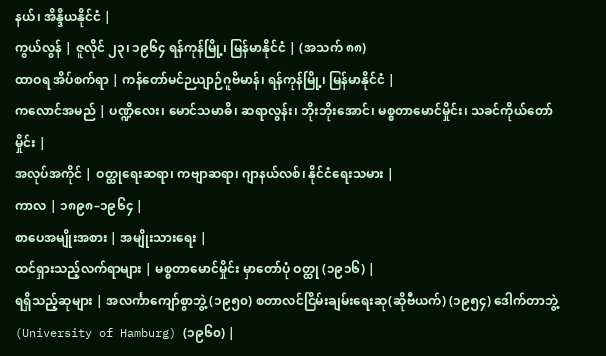နယ်၊ အိန္ဒိယနိုင်ငံ |
ကွယ်လွန် | ဇူလိုင် ၂၃၊ ၁၉၆၄ ရန်ကုန်မြို့၊ မြန်မာနိုင်ငံ | (အသက် ၈၈)
ထာဝရ အိပ်စက်ရာ | ကန်တော်မင်ဉယျာဉ်ဂူဗိမာန်၊ ရန်ကုန်မြို့၊ မြန်မာနိုင်ငံ |
ကလောင်အမည် | ပဏ္ဍိလေး၊ မောင်သမာဓိ၊ ဆရာလွန်း၊ ဘိုးဘိုးအောင်၊ မစ္စတာမောင်မှိုင်း၊ သခင်ကိုယ်တော်မှိုင်း |
အလုပ်အကိုင် | ဝတ္ထုရေးဆရာ၊ ကဗျာဆရာ၊ ဂျာနယ်လစ်၊ နိုင်ငံရေးသမား |
ကာလ | ၁၈၉၈–၁၉၆၄ |
စာပေအမျိုးအစား | အမျိုးသားရေး |
ထင်ရှားသည့်လက်ရာများ | မစ္စတာမောင်မှိုင်း မှာတော်ပုံ ဝတ္ထု (၁၉၁၆) |
ရရှိသည့်ဆုများ | အလင်္ကာကျော်စွာဘွဲ့ (၁၉၅၀) စတာလင်ငြိမ်းချမ်းရေးဆု(ဆိုဗီယက်) (၁၉၅၄) ဒေါက်တာဘွဲ့ (University of Hamburg) (၁၉၆၀) |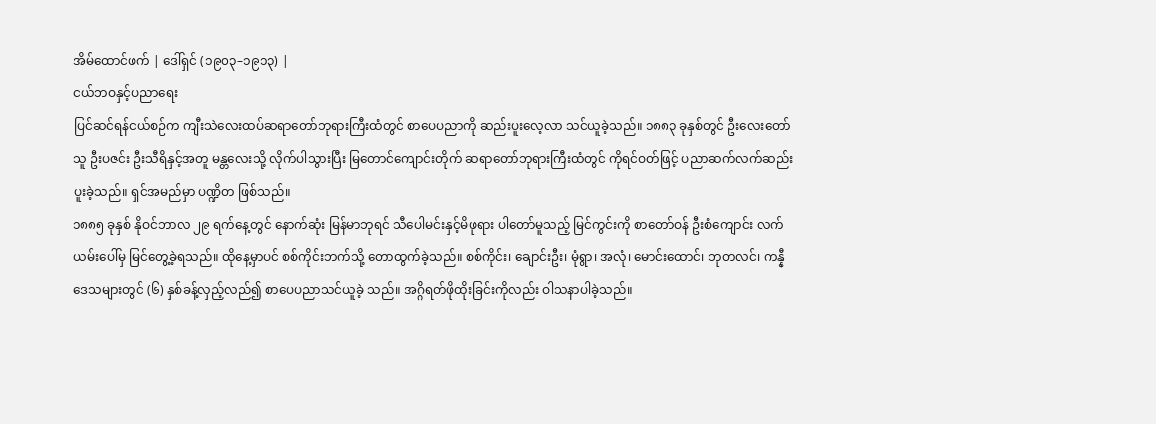အိမ်ထောင်ဖက် | ဒေါ်ရှင် (၁၉၀၃–၁၉၁၃) |
ငယ်ဘဝနှင့်ပညာရေး
ပြင်ဆင်ရန်ငယ်စဉ်က ကျီးသဲလေးထပ်ဆရာတော်ဘုရားကြီးထံတွင် စာပေပညာကို ဆည်းပူးလေ့လာ သင်ယူခဲ့သည်။ ၁၈၈၃ ခုနှစ်တွင် ဦးလေးတော်သူ ဦးပဇင်း ဦးသီရိနှင့်အတူ မန္တလေးသို့ လိုက်ပါသွားပြီး မြတောင်ကျောင်းတိုက် ဆရာတော်ဘုရားကြီးထံတွင် ကိုရင်ဝတ်ဖြင့် ပညာဆက်လက်ဆည်းပူးခဲ့သည်။ ရှင်အမည်မှာ ပဏ္ဍိတ ဖြစ်သည်။
၁၈၈၅ ခုနှစ် နိုဝင်ဘာလ ၂၉ ရက်နေ့တွင် နောက်ဆုံး မြန်မာဘုရင် သီပေါမင်းနှင့်မိဖုရား ပါတော်မူသည့် မြင်ကွင်းကို စာတော်ဝန် ဦးစံကျောင်း လက်ယမ်းပေါ်မှ မြင်တွေ့ခဲ့ရသည်။ ထိုနေ့မှာပင် စစ်ကိုင်းဘက်သို့ တောထွက်ခဲ့သည်။ စစ်ကိုင်း၊ ချောင်းဦး၊ မုံရွာ၊ အလုံ၊ မောင်းထောင်၊ ဘုတလင်၊ ကန္နီ ဒေသများတွင် (၆) နှစ်ခန့်လှည့်လည်၍ စာပေပညာသင်ယူခဲ့ သည်။ အဂ္ဂိရတ်ဖိုထိုးခြင်းကိုလည်း ဝါသနာပါခဲ့သည်။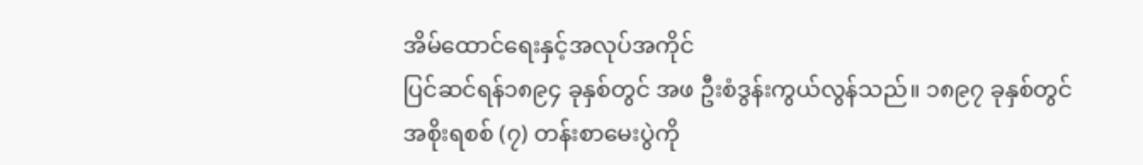အိမ်ထောင်ရေးနှင့်အလုပ်အကိုင်
ပြင်ဆင်ရန်၁၈၉၄ ခုနှစ်တွင် အဖ ဦးစံဒွန်းကွယ်လွန်သည်။ ၁၈၉၇ ခုနှစ်တွင် အစိုးရစစ် (၇) တန်းစာမေးပွဲကို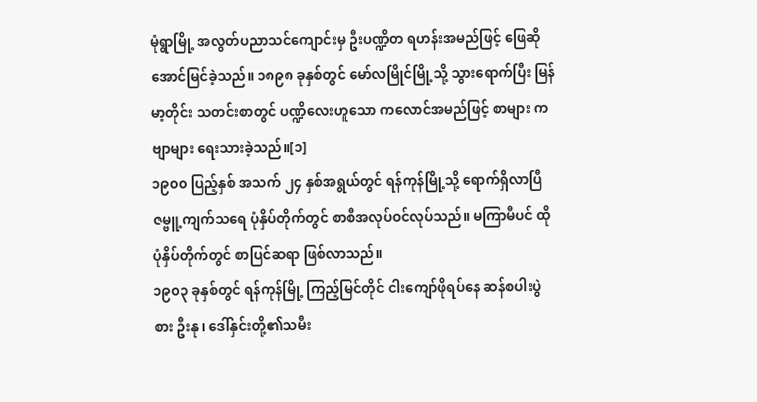မုံရွာမြို့ အလွတ်ပညာသင်ကျောင်းမှ ဦးပဏ္ဍိတ ရဟန်းအမည်ဖြင့် ဖြေဆိုအောင်မြင်ခဲ့သည်။ ၁၈၉၈ ခုနှစ်တွင် မော်လမြိုင်မြို့သို့ သွားရောက်ပြီး မြန်မာ့တိုင်း သတင်းစာတွင် ပဏ္ဍိလေးဟူသော ကလောင်အမည်ဖြင့် စာများ ကဗျာများ ရေးသားခဲ့သည်။[၁]
၁၉၀၀ ပြည့်နှစ် အသက် ၂၄ နှစ်အရွယ်တွင် ရန်ကုန်မြို့သို့ ရောက်ရှိလာပြီ ဇမ္ဗူ့ကျက်သရေ ပုံနှိပ်တိုက်တွင် စာစီအလုပ်ဝင်လုပ်သည်။ မကြာမီပင် ထိုပုံနှိပ်တိုက်တွင် စာပြင်ဆရာ ဖြစ်လာသည်။
၁၉၀၃ ခုနှစ်တွင် ရန်ကုန်မြို့ ကြည့်မြင်တိုင် ငါးကျော်ဖိုရပ်နေ ဆန်စပါးပွဲစား ဦးနု၊ ဒေါ်နှင်းတို့၏သမီး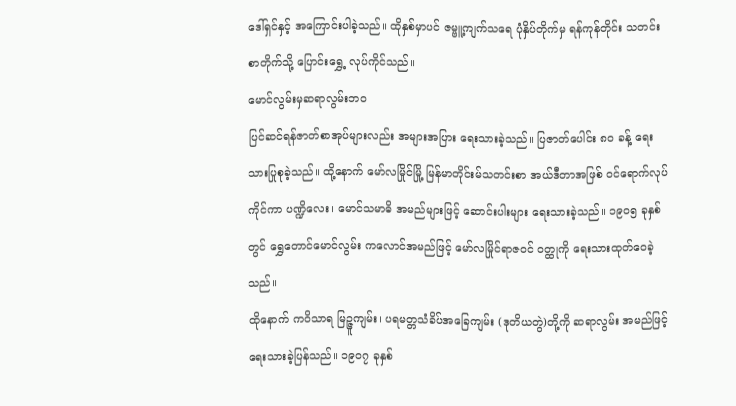ဒေါ်ရှင်နှင့် အကြောင်းပါခဲ့သည်။ ထိုနှစ်မှာပင် ဇမ္ဗူ့ကျက်သရေ ပုံနှိပ်တိုက်မှ ရန်ကုန်တိုင်း သတင်းစာတိုက်သို့ ပြောင်းရွှေ့ လုပ်ကိုင်သည်။
မောင်လွမ်းမှဆရာလွမ်းဘဝ
ပြင်ဆင်ရန်ဇာတ်စာအုပ်များလည်း အများအပြား ရေးသားခဲ့သည်။ ပြဇာတ်ပေါင်း ၈၀ ခန့် ရေးသားပြုစုခဲ့သည်။ ထို့နောက် မော်လမြိုင်မြို့ မြန်မာတိုင်းမ်သတင်းစာ အယ်ဒီတာအဖြစ် ဝင်ရောက်လုပ်ကိုင်ကာ ပဏ္ဍိလေး၊ မောင်သမာဓိ အမည်များဖြင့် ဆောင်းပါးများ ရေးသားခဲ့သည်။ ၁၉၀၅ ခုနှစ်တွင် ရွှေတောင်မောင်လွမ်း ကလောင်အမည်ဖြင့် မော်လမြိုင်ရာဇဝင် ဝတ္ထုကို ရေးသားထုတ်ဝေခဲ့သည်။
ထိုနောက် ကဝိသာရ မြဉ္ဇူကျမ်း၊ ပရမတ္တသံခိပ်အခြေကျမ်း (ဒုတိယတွဲ)တို့ကို ဆရာလွမ်း အမည်ဖြင့် ရေးသားခဲ့ပြန်သည်။ ၁၉၀၇ ခုနှစ်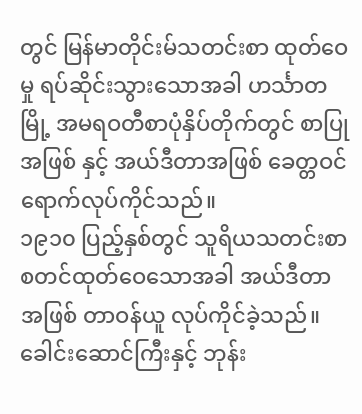တွင် မြန်မာတိုင်းမ်သတင်းစာ ထုတ်ဝေမှု ရပ်ဆိုင်းသွားသောအခါ ဟင်္သာတမြို့ အမရဝတီစာပုံနှိပ်တိုက်တွင် စာပြုအဖြစ် နှင့် အယ်ဒီတာအဖြစ် ခေတ္တဝင်ရောက်လုပ်ကိုင်သည်။
၁၉၁၀ ပြည့်နှစ်တွင် သူရိယသတင်းစာ စတင်ထုတ်ဝေသောအခါ အယ်ဒီတာအဖြစ် တာဝန်ယူ လုပ်ကိုင်ခဲ့သည်။ ခေါင်းဆောင်ကြီးနှင့် ဘုန်း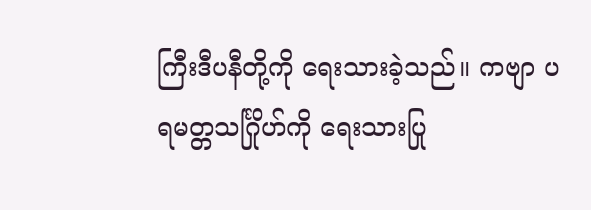ကြီးဒီပနီတို့ကို ရေးသားခဲ့သည်။ ကဗျာ ပရမတ္တသင်္ဂြိုဟ်ကို ရေးသားပြု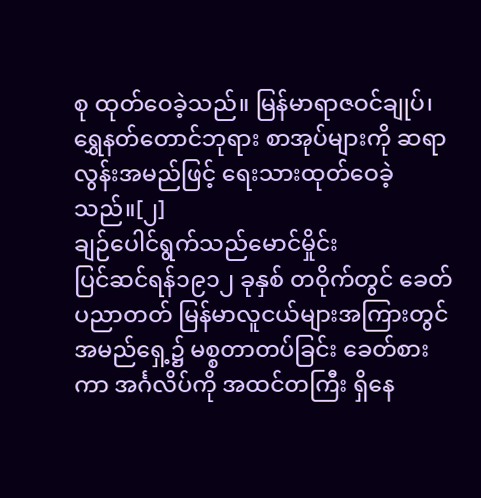စု ထုတ်ဝေခဲ့သည်။ မြန်မာရာဇဝင်ချုပ်၊ ရွှေနတ်တောင်ဘုရား စာအုပ်များကို ဆရာလွန်းအမည်ဖြင့် ရေးသားထုတ်ဝေခဲ့သည်။[၂]
ချဉ်ပေါင်ရွက်သည်မောင်မှိုင်း
ပြင်ဆင်ရန်၁၉၁၂ ခုနှစ် တဝိုက်တွင် ခေတ်ပညာတတ် မြန်မာလူငယ်များအကြားတွင် အမည်ရှေ့၌ မစ္စတာတပ်ခြင်း ခေတ်စားကာ အင်္ဂလိပ်ကို အထင်တကြီး ရှိနေ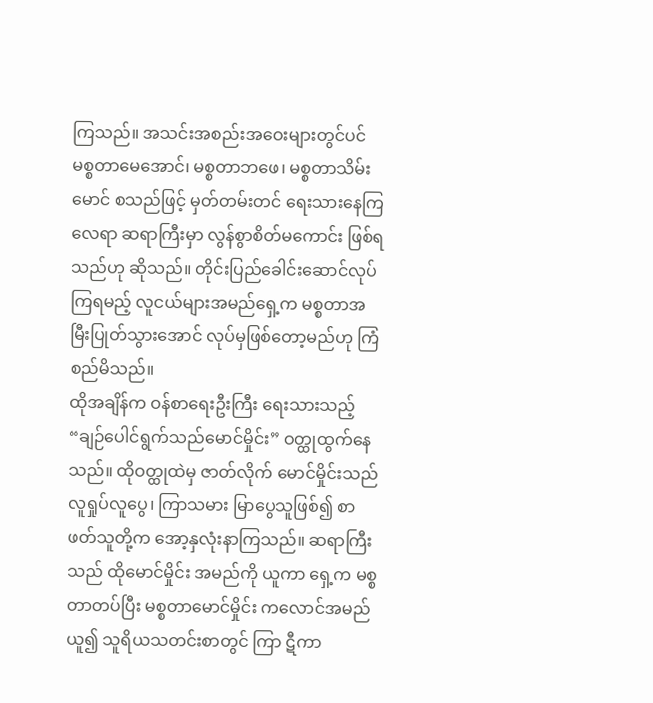ကြသည်။ အသင်းအစည်းအဝေးများတွင်ပင် မစ္စတာမေအောင်၊ မစ္စတာဘဖေ၊ မစ္စတာသိမ်းမောင် စသည်ဖြင့် မှတ်တမ်းတင် ရေးသားနေကြလေရာ ဆရာကြီးမှာ လွန်စွာစိတ်မကောင်း ဖြစ်ရသည်ဟု ဆိုသည်။ တိုင်းပြည်ခေါင်းဆောင်လုပ်ကြရမည့် လူငယ်များအမည်ရှေ့က မစ္စတာအမြီးပြုတ်သွားအောင် လုပ်မှဖြစ်တော့မည်ဟု ကြံစည်မိသည်။
ထိုအချိန်က ဝန်စာရေးဦးကြီး ရေးသားသည့် “ချဉ်ပေါင်ရွက်သည်မောင်မှိုင်း” ဝတ္ထုထွက်နေသည်။ ထိုဝတ္ထုထဲမှ ဇာတ်လိုက် မောင်မှိုင်းသည် လူရှုပ်လူပွေ၊ ကြာသမား မြာပွေသူဖြစ်၍ စာဖတ်သူတို့က အော့နှလုံးနာကြသည်။ ဆရာကြီးသည် ထိုမောင်မှိုင်း အမည်ကို ယူကာ ရှေ့က မစ္စတာတပ်ပြီး မစ္စတာမောင်မှိုင်း ကလောင်အမည်ယူ၍ သူရိယသတင်းစာတွင် ကြာ ဋီကာ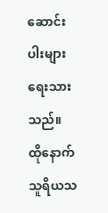ဆောင်းပါးများ ရေးသားသည်။ ထိုနောက် သူရိယသ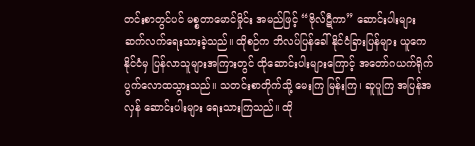တင်းစာတွင်ပင် မစ္စတာမောင်မှိုင်း အမည်ဖြင့် “ဗိုလ်ဋီကာ” ဆောင်းပါးများ ဆက်လက်ရေးသားခဲ့သည်။ ထိုစဉ်က ဘိလပ်ပြန်ခေါ် နိုင်ငံခြားပြန်များ ယူကေနိုင်ငံမှ ပြန်လာသူများအကြားတွင် ထိုဆောင်းပါးများကြောင့် အတော်ဂယက်ရိုက် ပွက်လောထသွားသည်။ သတင်းစာတိုက်သို့ မေးကြ မြန်းကြ၊ ဆူပူကြ အပြန်အလှန် ဆောင်းပါးများ ရေးသားကြသည်။ ထို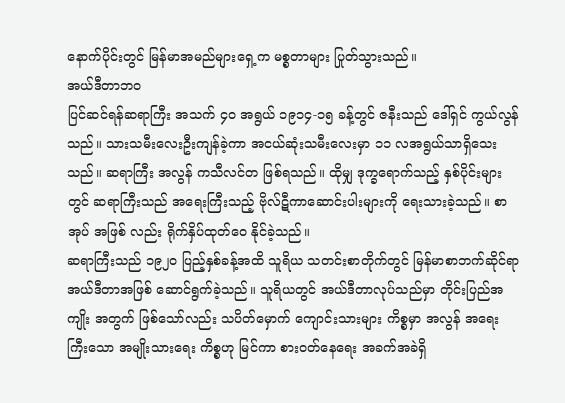နောက်ပိုင်းတွင် မြန်မာအမည်များရှေ့က မစ္စတာများ ပြုတ်သွားသည်။
အယ်ဒီတာဘဝ
ပြင်ဆင်ရန်ဆရာကြီး အသက် ၄၀ အရွယ် ၁၉၁၄-၁၅ ခန့်တွင် ဇနီးသည် ဒေါ်ရှင် ကွယ်လွန်သည်။ သားသမီးလေးဦးကျန်ခဲ့ကာ အငယ်ဆုံးသမီးလေးမှာ ၁၁ လအရွယ်သာရှိသေးသည်။ ဆရာကြီး အလွန် ကသီလင်တ ဖြစ်ရသည်။ ထိုမျှ ဒုက္ခရောက်သည့် နှစ်ပိုင်းများတွင် ဆရာကြီးသည် အရေးကြီးသည့် ဗိုလ်ဋီကာဆောင်းပါးများကို ရေးသားခဲ့သည်။ စာအုပ် အဖြစ် လည်း ရိုက်နှိပ်ထုတ်ဝေ နိုင်ခဲ့သည်။
ဆရာကြီးသည် ၁၉၂၀ ပြည့်နှစ်ခန့်အထိ သူရိယ သတင်းစာတိုက်တွင် မြန်မာစာဘက်ဆိုင်ရာ အယ်ဒီတာအဖြစ် ဆောင်ရွက်ခဲ့သည်။ သူရိယတွင် အယ်ဒီတာလုပ်သည်မှာ တိုင်းပြည်အကျိုး အတွက် ဖြစ်သော်လည်း သပိတ်မှောက် ကျောင်းသားများ ကိစ္စမှာ အလွန် အရေးကြီးသော အမျိုးသားရေး ကိစ္စဟု မြင်ကာ စားဝတ်နေရေး အခက်အခဲရှိ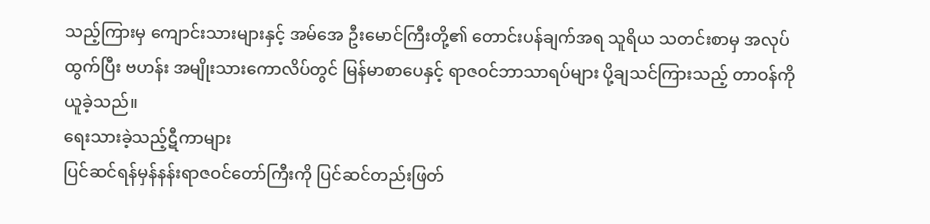သည့်ကြားမှ ကျောင်းသားများနှင့် အမ်အေ ဦးမောင်ကြီးတို့၏ တောင်းပန်ချက်အရ သူရိယ သတင်းစာမှ အလုပ်ထွက်ပြီး ဗဟန်း အမျိုးသားကောလိပ်တွင် မြန်မာစာပေနှင့် ရာဇဝင်ဘာသာရပ်များ ပို့ချသင်ကြားသည့် တာဝန်ကို ယူခဲ့သည်။
ရေးသားခဲ့သည့်ဋီကာများ
ပြင်ဆင်ရန်မှန်နန်းရာဇဝင်တော်ကြီးကို ပြင်ဆင်တည်းဖြတ်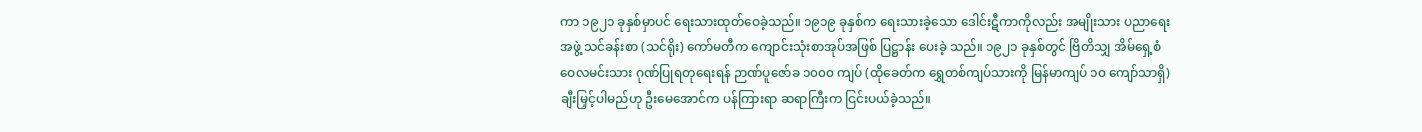ကာ ၁၉၂၁ ခုနှစ်မှာပင် ရေးသားထုတ်ဝေခဲ့သည်။ ၁၉၁၉ ခုနှစ်က ရေးသားခဲ့သော ဒေါင်းဋီကာကိုလည်း အမျိုးသား ပညာရေး အဖွဲ့ သင်ခန်းစာ (သင်ရိုး) ကော်မတီက ကျောင်းသုံးစာအုပ်အဖြစ် ပြဋ္ဌာန်း ပေးခဲ့ သည်။ ၁၉၂၁ ခုနှစ်တွင် ဗြိတိသျှ အိမ်ရှေ့စံ ဝေလမင်းသား ဂုဏ်ပြုရတုရေးရန် ဉာဏ်ပူဇော်ခ ၁၀၀၀ ကျပ် (ထိုခေတ်က ရွှေတစ်ကျပ်သားကို မြန်မာကျပ် ၁၀ ကျော်သာရှိ) ချီးမြှင့်ပါမည်ဟု ဦးမေအောင်က ပန်ကြားရာ ဆရာကြီးက ငြင်းပယ်ခဲ့သည်။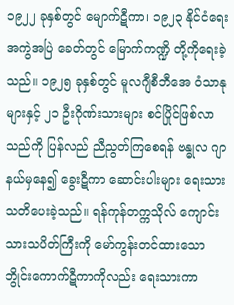၁၉၂၂ ခုနှစ်တွင် မျောက်ဋီကာ၊ ၁၉၂၃ နိုင်ငံရေး အကွဲအပြဲ ခေတ်တွင် မြောက်ကဏ္ဍိ တို့ကိုရေးခဲ့သည်။ ၁၉၂၅ ခုနှစ်တွင် မူလဂျီစီဘီအေ ဝံသာနုများနှင့် ၂၁ ဦးဂိုဏ်းသားများ စင်ပြိုင်ဖြစ်လာသည်ကို ပြန်လည် ညီညွတ်ကြစေရန် ဗန္ဓုလ ဂျာနယ်မှနေ၍ ခွေးဋီကာ ဆောင်းပါးများ ရေးသား သတိပေးခဲ့သည်။ ရန်ကုန်တက္ကသိုလ် ကျောင်းသားသပိတ်ကြီးကို မော်ကွန်းတင်ထားသော ဘွိုင်းကောက်ဋီကာကိုလည်း ရေးသားကာ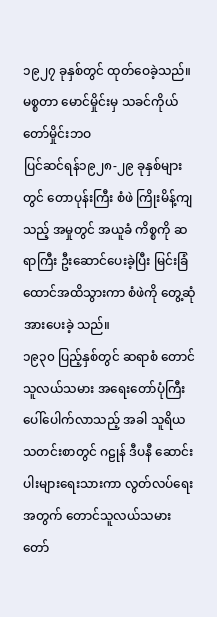၁၉၂၇ ခုနှစ်တွင် ထုတ်ဝေခဲ့သည်။
မစ္စတာ မောင်မှိုင်းမှ သခင်ကိုယ်တော်မှိုင်းဘဝ
ပြင်ဆင်ရန်၁၉၂၈-၂၉ ခုနှစ်များတွင် တောပုန်းကြီး စံဖဲ ကြိုးမိန့်ကျသည့် အမှုတွင် အယူခံ ကိစ္စကို ဆရာကြီး ဦးဆောင်ပေးခဲ့ပြီး မြင်းခြံထောင်အထိသွားကာ စံဖဲကို တွေ့ဆုံအားပေးခဲ့ သည်။
၁၉၃၀ ပြည့်နှစ်တွင် ဆရာစံ တောင်သူလယ်သမား အရေးတော်ပုံကြီး ပေါ်ပေါက်လာသည့် အခါ သူရိယ သတင်းစာတွင် ဂဠုန် ဒီပနီ ဆောင်းပါးများရေးသားကာ လွတ်လပ်ရေးအတွက် တောင်သူလယ်သမား တော်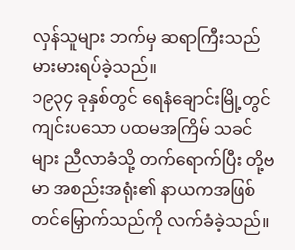လှန်သူများ ဘက်မှ ဆရာကြီးသည် မားမားရပ်ခဲ့သည်။
၁၉၃၄ ခုနှစ်တွင် ရေနံချောင်းမြို့တွင် ကျင်းပသော ပထမအကြိမ် သခင်များ ညီလာခံသို့ တက်ရောက်ပြီး တို့ဗမာ အစည်းအရုံး၏ နာယကအဖြစ် တင်မြှောက်သည်ကို လက်ခံခဲ့သည်။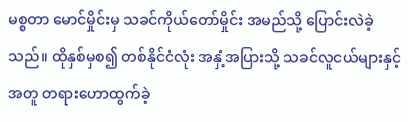မစ္စတာ မောင်မှိုင်းမှ သခင်ကိုယ်တော်မှိုင်း အမည်သို့ ပြောင်းလဲခဲ့သည်။ ထိုနှစ်မှစ၍ တစ်နိုင်ငံလုံး အနှံ့အပြားသို့ သခင်လူငယ်များနှင့်အတူ တရားဟောထွက်ခဲ့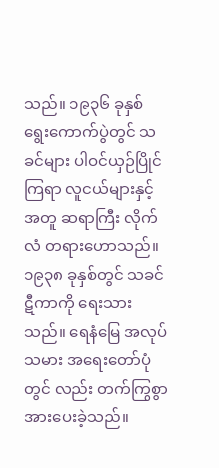သည်။ ၁၉၃၆ ခုနှစ် ရွေးကောက်ပွဲတွင် သခင်များ ပါဝင်ယှဉ်ပြိုင်ကြရာ လူငယ်များနှင့် အတူ ဆရာကြီး လိုက်လံ တရားဟောသည်။
၁၉၃၈ ခုနှစ်တွင် သခင်ဋီကာကို ရေးသားသည်။ ရေနံမြေ အလုပ်သမား အရေးတော်ပုံတွင် လည်း တက်ကြွစွာ အားပေးခဲ့သည်။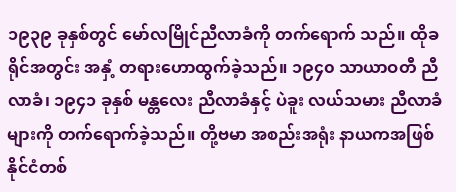၁၉၃၉ ခုနှစ်တွင် မော်လမြိုင်ညီလာခံကို တက်ရောက် သည်။ ထိုခရိုင်အတွင်း အနှံ့ တရားဟောထွက်ခဲ့သည်။ ၁၉၄၀ သာယာဝတီ ညီလာခံ၊ ၁၉၄၁ ခုနှစ် မန္တလေး ညီလာခံနှင့် ပဲခူး လယ်သမား ညီလာခံများကို တက်ရောက်ခဲ့သည်။ တို့ဗမာ အစည်းအရုံး နာယကအဖြစ် နိုင်ငံတစ်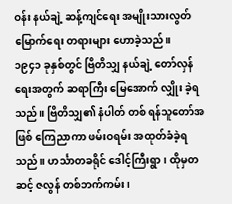ဝန်း နယ်ချဲ့ ဆန့်ကျင်ရေး အမျိုးသားလွတ်မြောက်ရေး တရားများ ဟောခဲ့သည်။
၁၉၄၁ ခုနှစ်တွင် ဗြိတိသျှ နယ်ချဲ့ တော်လှန်ရေးအတွက် ဆရာကြီး မြေအောက် လျှိုး ခဲ့ရသည်။ ဗြိတိသျှ၏ နံပါတ် တစ် ရန်သူတော်အဖြစ် ကြေညာကာ ဖမ်းဝရမ်း အထုတ်ခံခဲ့ရ သည်။ ဟင်္သာတခရိုင် ဒေါင့်ကြီးရွာ၊ ထိုမှတဆင့် ဇလွန် တစ်ဘက်ကမ်း၊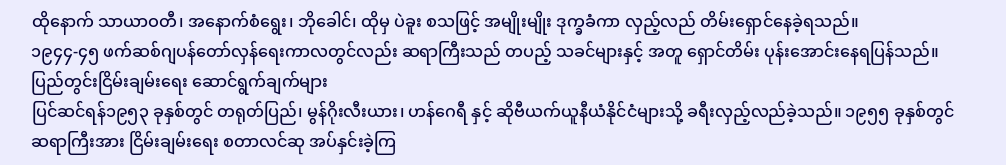ထိုနောက် သာယာဝတီ၊ အနောက်စံရွေး၊ ဘိုခေါင်၊ ထိုမှ ပဲခူး စသဖြင့် အမျိုးမျိုး ဒုက္ခခံကာ လှည့်လည် တိမ်းရှောင်နေခဲ့ရသည်။
၁၉၄၄-၄၅ ဖက်ဆစ်ဂျပန်တော်လှန်ရေးကာလတွင်လည်း ဆရာကြီးသည် တပည့် သခင်များနှင့် အတူ ရှောင်တိမ်း ပုန်းအောင်းနေရပြန်သည်။
ပြည်တွင်းငြိမ်းချမ်းရေး ဆောင်ရွက်ချက်များ
ပြင်ဆင်ရန်၁၉၅၃ ခုနှစ်တွင် တရုတ်ပြည်၊ မွန်ဂိုးလီးယား၊ ဟန်ဂေရီ နှင့် ဆိုဗီယက်ယူနီယံနိုင်ငံများသို့ ခရီးလှည့်လည်ခဲ့သည်။ ၁၉၅၅ ခုနှစ်တွင် ဆရာကြီးအား ငြိမ်းချမ်းရေး စတာလင်ဆု အပ်နှင်းခဲ့ကြ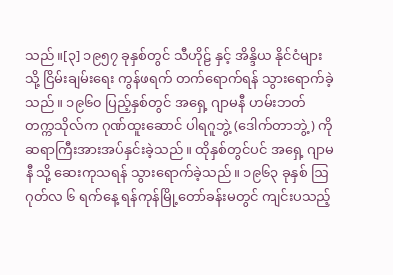သည်။[၃] ၁၉၅၇ ခုနှစ်တွင် သီဟိုဠ် နှင့် အိန္ဒိယ နိုင်ငံများသို့ ငြိမ်းချမ်းရေး ကွန်ဖရက် တက်ရောက်ရန် သွားရောက်ခဲ့သည်။ ၁၉၆၀ ပြည့်နှစ်တွင် အရှေ့ ဂျာမနီ ဟမ်းဘတ် တက္ကသိုလ်က ဂုဏ်ထူးဆောင် ပါရဂူဘွဲ့ (ဒေါက်တာဘွဲ့) ကို ဆရာကြီးအားအပ်နှင်းခဲ့သည်။ ထိုနှစ်တွင်ပင် အရှေ့ ဂျာမနီ သို့ ဆေးကုသရန် သွားရောက်ခဲ့သည်။ ၁၉၆၃ ခုနှစ် ဩဂုတ်လ ၆ ရက်နေ့ ရန်ကုန်မြို့တော်ခန်းမတွင် ကျင်းပသည့်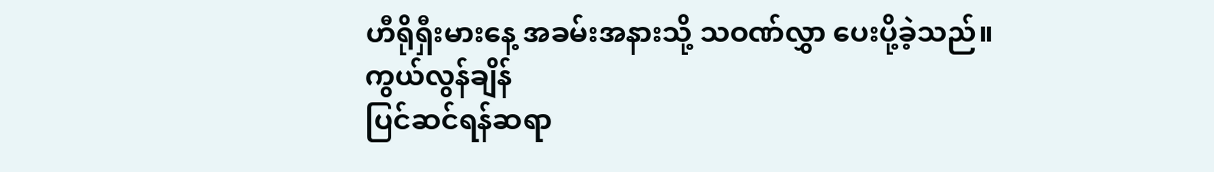ဟီရိုရှီးမားနေ့ အခမ်းအနားသို့ သဝဏ်လွှာ ပေးပို့ခဲ့သည်။
ကွယ်လွန်ချိန်
ပြင်ဆင်ရန်ဆရာ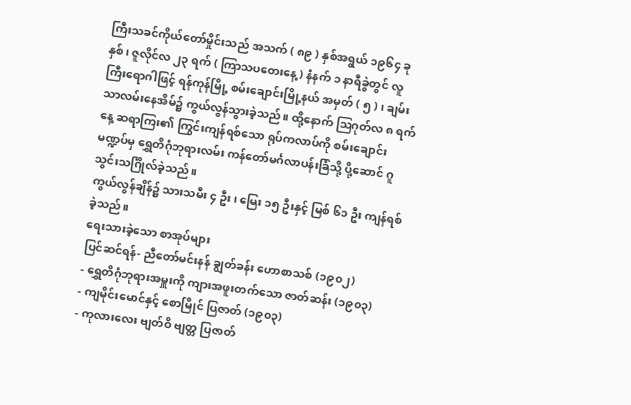ကြီးသခင်ကိုယ်တော်မှိုင်းသည် အသက် ( ၈၉ ) နှစ်အရွယ် ၁၉၆၄ ခုနှစ်၊ ဇူလိုင်လ ၂၃ ရက် ( ကြာသပတေးနေ့ ) နံနက် ၁ နာရီခွဲတွင် လူကြီးရောဂါဖြင့် ရန်ကုန်မြို့ စမ်းချောင်းမြို့နယ် အမှတ် ( ၅ ) ၊ ချမ်းသာလမ်းနေအိမ်၌ ကွယ်လွန်သွားခဲ့သည်။ ထို့နောက် ဩဂုတ်လ ၈ ရက်နေ့ ဆရာကြး၏ ကြွင်းကျန်ရစ်သော ရုပ်ကလာပ်ကို စမ်းချောင်းမဏ္ဍပ်မှ ရွှေတိဂုံဘုရားလမ်း ကန်တော်မင်္ဂလာပန်းခြံသို့ ပို့ဆောင် ဂူသွင်းသင်္ဂြိုလ်ခဲ့သည်။
ကွယ်လွန်ချိန်၌ သားသမီး ၄ ဦး၊ မြေး ၁၅ ဦးနှင့် မြစ် ၆၁ ဦး ကျန်ရစ်ခဲ့သည်။
ရေးသားခဲ့သော စာအုပ်များ
ပြင်ဆင်ရန်- ညီတော်မင်းနန် ချွတ်ခန်း ဟောစာသစ် (၁၉၀၂)
- ရွှေတိဂုံဘုရားအမှူးကို ကျားအဖူးတက်သော ဇာတ်ဆန်း (၁၉၀၃)
- ကျမိုင်းမောင်နှင့် စောမြိုင် ပြဇာတ် (၁၉၀၃)
- ကုလားလေး ဗျတ်ဝိ ဗျတ္တ ပြဇာတ်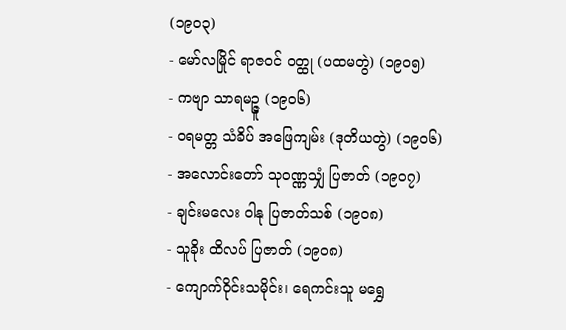(၁၉၀၃)
- မော်လမြိုင် ရာဇဝင် ဝတ္ထု (ပထမတွဲ) (၁၉၀၅)
- ကဗျာ သာရမဉ္ဇူ (၁၉၀၆)
- ဝရမတ္တ သံခိပ် အဖြေကျမ်း (ဒုတိယတွဲ) (၁၉၀၆)
- အလောင်းတော် သုဝဏ္ဏသျှံ ပြဇာတ် (၁၉၀၇)
- ချင်းမလေး ဝါနု ပြဇာတ်သစ် (၁၉၀၈)
- သူခိုး ထိလပ် ပြဇာတ် (၁၉၀၈)
- ကျောက်ဝိုင်းသမိုင်း၊ ရေကင်းသူ မရွှေ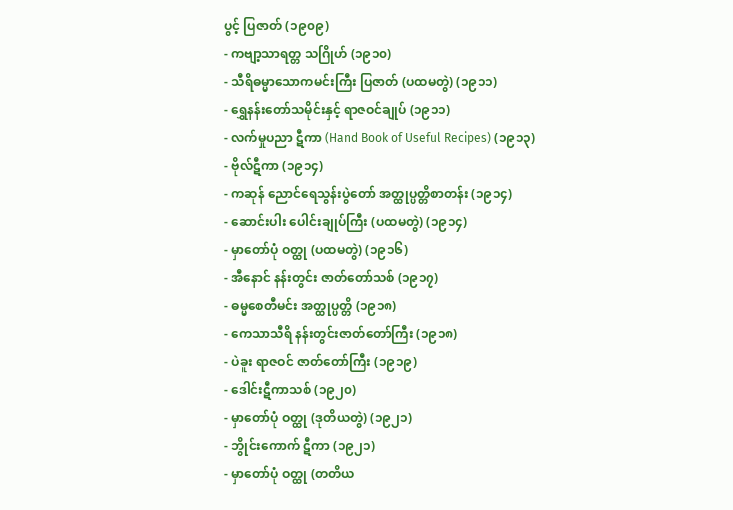ပွင့် ပြဇာတ် (၁၉၀၉)
- ကဗျာ့သာရတ္တ သဂြိုဟ် (၁၉၁၀)
- သီရိဓမ္မာသောကမင်းကြီး ပြဇာတ် (ပထမတွဲ) (၁၉၁၁)
- ရွှေနန်းတော်သမိုင်းနှင့် ရာဇဝင်ချုပ် (၁၉၁၁)
- လက်မှုပညာ ဋီကာ (Hand Book of Useful Recipes) (၁၉၁၃)
- ဗိုလ်ဋီကာ (၁၉၁၄)
- ကဆုန် ညောင်ရေသွန်းပွဲတော် အတ္ထုပ္ပတ္တိစာတန်း (၁၉၁၄)
- ဆောင်းပါး ပေါင်းချုပ်ကြီး (ပထမတွဲ) (၁၉၁၄)
- မှာတော်ပုံ ဝတ္ထု (ပထမတွဲ) (၁၉၁၆)
- အီနောင် နန်းတွင်း ဇာတ်တော်သစ် (၁၉၁၇)
- ဓမ္မစေတီမင်း အတ္ထုပ္ပတ္တိ (၁၉၁၈)
- ကေသာသီရိ နန်းတွင်းဇာတ်တော်ကြီး (၁၉၁၈)
- ပဲခူး ရာဇဝင် ဇာတ်တော်ကြီး (၁၉၁၉)
- ဒေါင်းဋီကာသစ် (၁၉၂၀)
- မှာတော်ပုံ ဝတ္ထု (ဒုတိယတွဲ) (၁၉၂၁)
- ဘွိုင်းကောက် ဋီကာ (၁၉၂၁)
- မှာတော်ပုံ ဝတ္ထု (တတိယ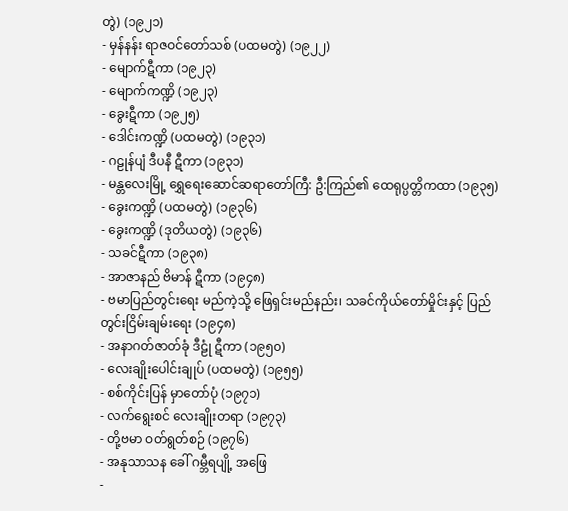တွဲ) (၁၉၂၁)
- မှန်နန်း ရာဇဝင်တော်သစ် (ပထမတွဲ) (၁၉၂၂)
- မျောက်ဋီကာ (၁၉၂၃)
- မျောက်ကဏ္ဍိ (၁၉၂၃)
- ခွေးဋီကာ (၁၉၂၅)
- ဒေါင်းကဏ္ဍိ (ပထမတွဲ) (၁၉၃၁)
- ဂဠုန်ပျံ ဒီပနီ ဋီကာ (၁၉၃၁)
- မန္တလေးမြို့ ရွှေရေးဆောင်ဆရာတော်ကြီ: ဦ:ကြည်၏ ထေရုပ္ပတ္တိကထာ (၁၉၃၅)
- ခွေးကဏ္ဍိ (ပထမတွဲ) (၁၉၃၆)
- ခွေးကဏ္ဍိ (ဒုတိယတွဲ) (၁၉၃၆)
- သခင်ဋီကာ (၁၉၃၈)
- အာဇာနည် ဗိမာန် ဋီကာ (၁၉၄၈)
- ဗမာပြည်တွင်းရေး မည်ကဲ့သို့ ဖြေရှင်းမည်နည်း၊ သခင်ကိုယ်တော်မှိုင်းနှင့် ပြည်တွင်းငြိမ်းချမ်းရေး (၁၉၄၈)
- အနာဂတ်ဇာတ်ခုံ ဒီဠုံ ဋီကာ (၁၉၅၀)
- လေးချိုးပေါင်းချုပ် (ပထမတွဲ) (၁၉၅၅)
- စစ်ကိုင်းပြန် မှာတော်ပုံ (၁၉၇၁)
- လက်ရွေးစင် လေးချိုးတရာ (၁၉၇၃)
- တို့ဗမာ ဝတ်ရွတ်စဉ် (၁၉၇၆)
- အနုသာသန ခေါ် ဂမ္ဘီရပျို့ အဖြေ
-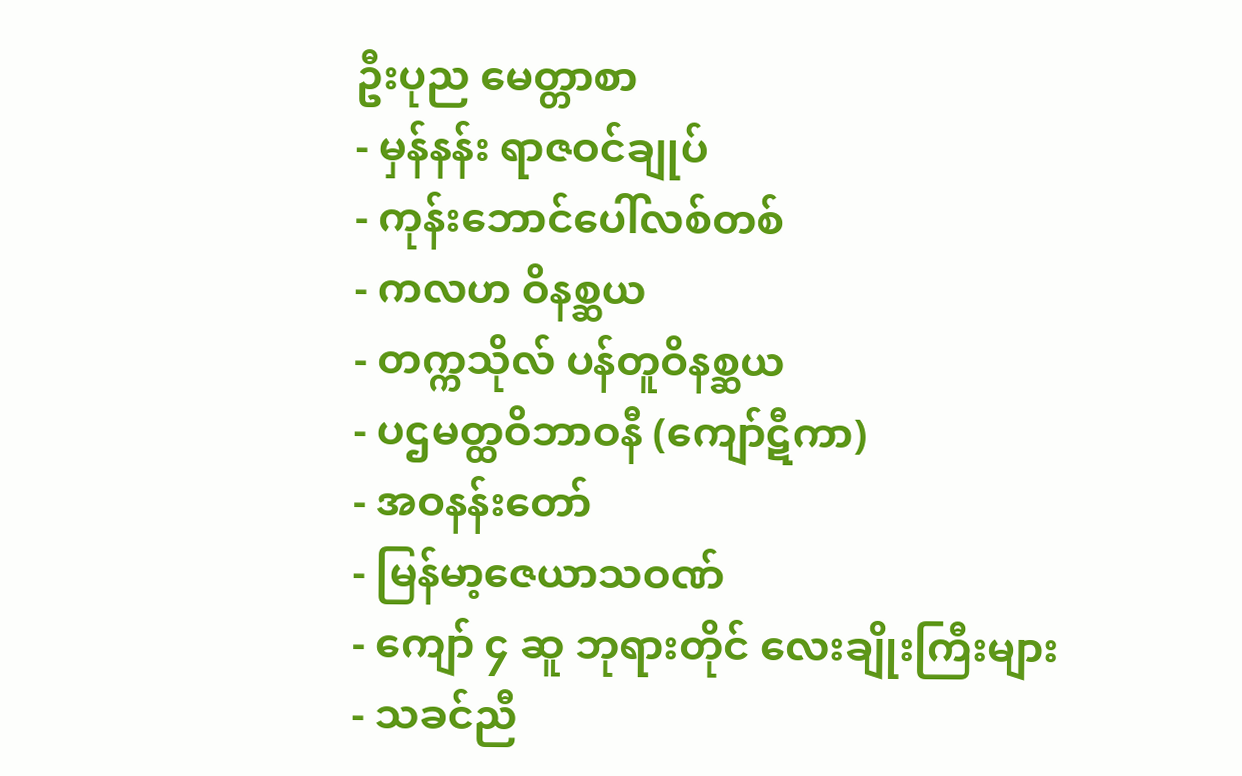ဦးပုည မေတ္တာစာ
- မှန်နန်း ရာဇဝင်ချုပ်
- ကုန်းဘောင်ပေါ်လစ်တစ်
- ကလဟ ဝိနစ္ဆယ
- တက္ကသိုလ် ပန်တူဝိနစ္ဆယ
- ပဌမတ္ထဝိဘာဝနီ (ကျော်ဋီကာ)
- အဝနန်းတော်
- မြန်မာ့ဇေယာသဝဏ်
- ကျော် ၄ ဆူ ဘုရားတိုင် လေးချိုးကြီးများ
- သခင်ညီ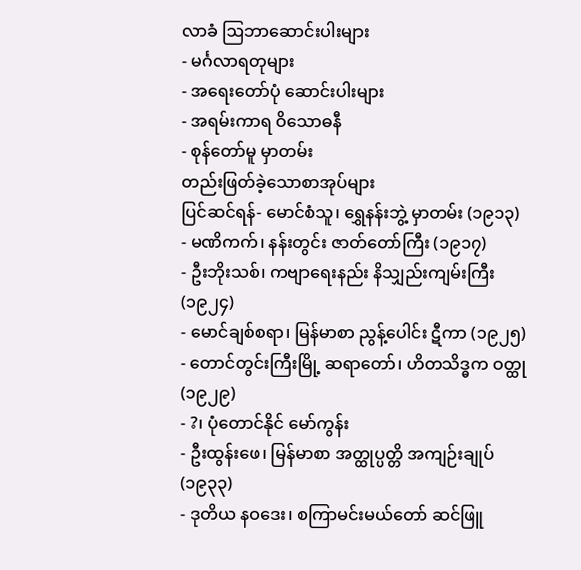လာခံ ဩဘာဆောင်းပါးများ
- မင်္ဂလာရတုများ
- အရေးတော်ပုံ ဆောင်းပါးများ
- အရမ်းကာရ ဝိသောဓနီ
- စုန်တော်မူ မှာတမ်း
တည်းဖြတ်ခဲ့သောစာအုပ်များ
ပြင်ဆင်ရန်- မောင်စံသူ၊ ရွှေနန်းဘွဲ့ မှာတမ်း (၁၉၁၃)
- မဏိကက်၊ နန်းတွင်း ဇာတ်တော်ကြီး (၁၉၁၇)
- ဦးဘိုးသစ်၊ ကဗျာရေးနည်း နိသျှည်းကျမ်းကြီး (၁၉၂၄)
- မောင်ချစ်စရာ၊ မြန်မာစာ ညွန့်ပေါင်း ဋီကာ (၁၉၂၅)
- တောင်တွင်းကြီးမြို့ ဆရာတော်၊ ဟိတသိဒ္ဓက ဝတ္ထု (၁၉၂၉)
- ?၊ ပုံတောင်နိုင် မော်ကွန်း
- ဦးထွန်းဖေ၊ မြန်မာစာ အတ္ထုပ္ပတ္တိ အကျဉ်းချုပ် (၁၉၃၃)
- ဒုတိယ နဝဒေး၊ စကြာမင်းမယ်တော် ဆင်ဖြူ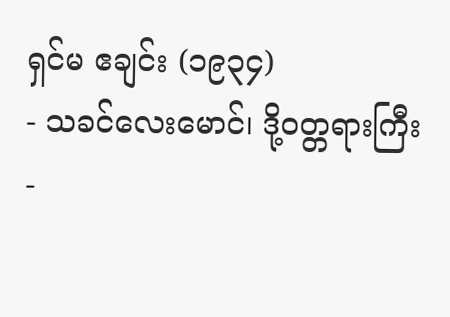ရှင်မ ဧချင်း (၁၉၃၄)
- သခင်လေးမောင်၊ ဒို့ဝတ္တရားကြီး
-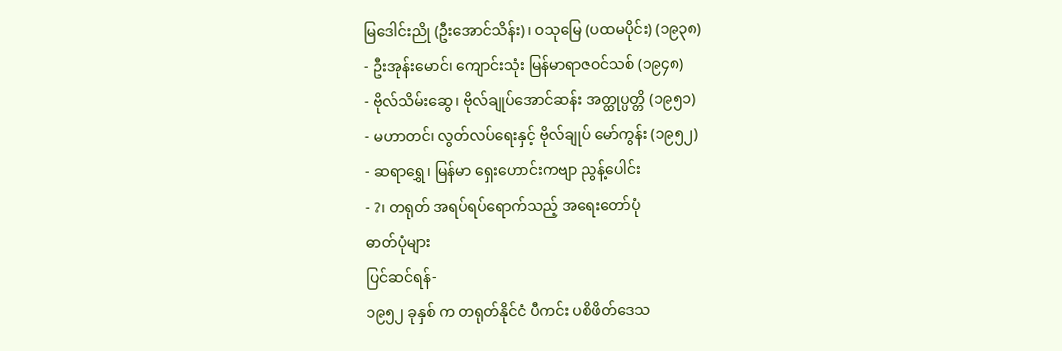မြဒေါင်းညို (ဦးအောင်သိန်း)၊ ဝသုမြေ (ပထမပိုင်း) (၁၉၃၈)
- ဦးအုန်းမောင်၊ ကျောင်းသုံး မြန်မာရာဇဝင်သစ် (၁၉၄၈)
- ဗိုလ်သိမ်းဆွေ၊ ဗိုလ်ချုပ်အောင်ဆန်း အတ္ထုပ္ပတ္တိ (၁၉၅၁)
- မဟာတင်၊ လွတ်လပ်ရေးနှင့် ဗိုလ်ချုပ် မော်ကွန်း (၁၉၅၂)
- ဆရာရွှေ၊ မြန်မာ ရှေးဟောင်းကဗျာ ညွန့်ပေါင်း
- ?၊ တရုတ် အရပ်ရပ်ရောက်သည့် အရေးတော်ပုံ
ဓာတ်ပုံများ
ပြင်ဆင်ရန်-
၁၉၅၂ ခုနှစ် က တရုတ်နိုင်ငံ ပီကင်း ပစိဖိတ်ဒေသ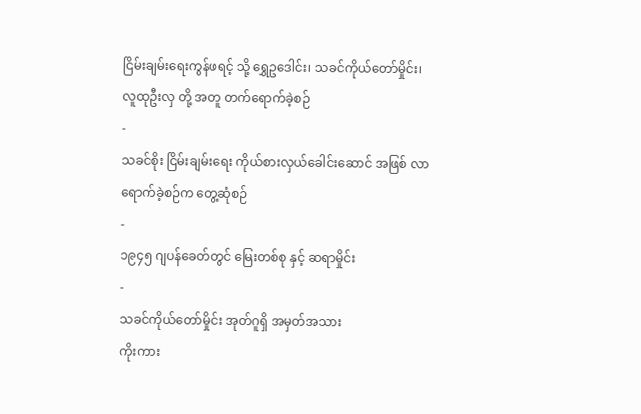ငြိမ်းချမ်းရေးကွန်ဖရင့် သို့ ရွှေဥဒေါင်း၊ သခင်ကိုယ်တော်မှိုင်း၊ လူထုဦးလှ တို့ အတူ တက်ရောက်ခဲ့စဉ်
-
သခင်စိုး ငြိမ်းချမ်းရေး ကိုယ်စားလှယ်ခေါင်းဆောင် အဖြစ် လာရောက်ခဲ့စဉ်က တွေ့ဆုံစဉ်
-
၁၉၄၅ ဂျပန်ခေတ်တွင် မြေးတစ်စု နှင့် ဆရာမှိုင်း
-
သခင်ကိုယ်တော်မှိုင်း အုတ်ဂူရှိ အမှတ်အသား
ကိုးကား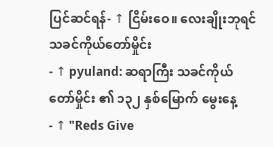ပြင်ဆင်ရန်- ↑ ငြိမ်းဝေ။ လေးချိုးဘုရင် သခင်ကိုယ်တော်မှိုင်း
- ↑ pyuland: ဆရာကြီး သခင်ကိုယ်တော်မှိုင်း ၏ ၁၃၂ နှစ်မြောက် မွေးနေ့
- ↑ "Reds Give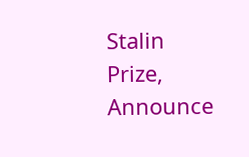Stalin Prize, Announce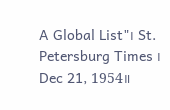A Global List"၊ St. Petersburg Times ၊ Dec 21, 1954။